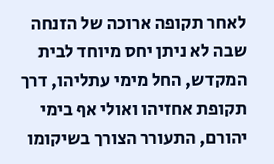לאחר תקופה ארוכה של הזנחה שבה לא ניתן יחס מיוחד לבית המקדש, החל מימי עתליהו, דרך תקופת אחזיהו ואולי אף בימי יהורם, התעורר הצורך בשיקומו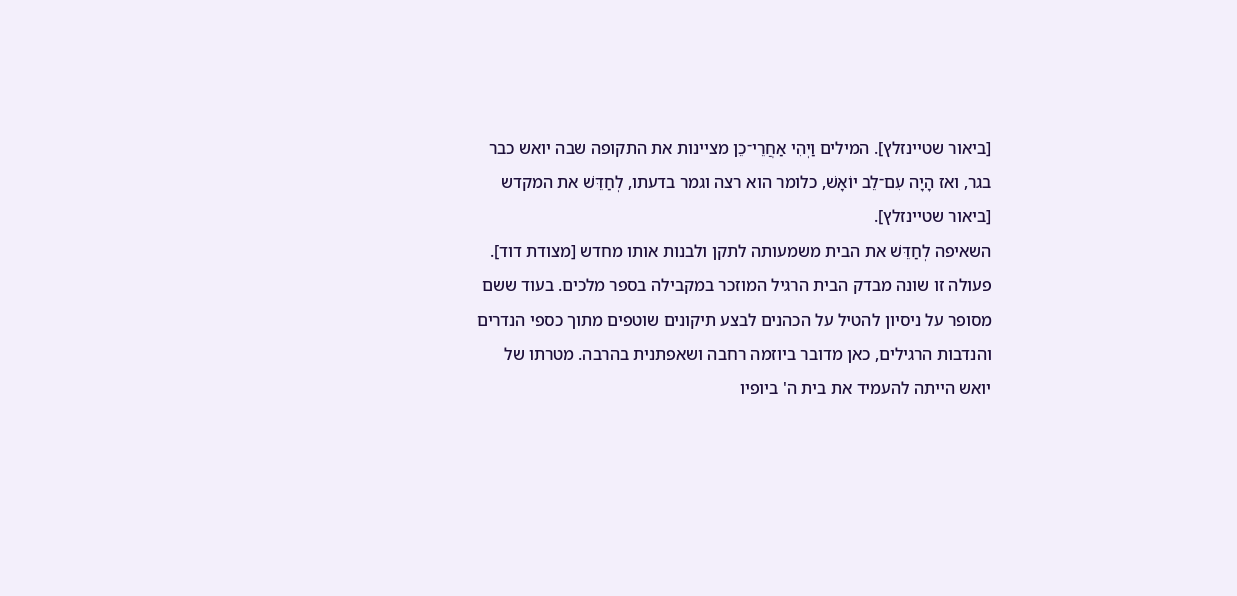[ביאור שטיינזלץ]. המילים וַיְהִי אַחֲרֵי־כֵן מציינות את התקופה שבה יואש כבר בגר, ואז הָיָה עִם־לֵב יוֹאָשׁ, כלומר הוא רצה וגמר בדעתו, לְחַדֵּשׁ את המקדש [ביאור שטיינזלץ].
השאיפה לְחַדֵּשׁ את הבית משמעותה לתקן ולבנות אותו מחדש [מצודת דוד]. פעולה זו שונה מבדק הבית הרגיל המוזכר במקבילה בספר מלכים. בעוד ששם מסופר על ניסיון להטיל על הכהנים לבצע תיקונים שוטפים מתוך כספי הנדרים והנדבות הרגילים, כאן מדובר ביוזמה רחבה ושאפתנית בהרבה. מטרתו של יואש הייתה להעמיד את בית ה' ביופיו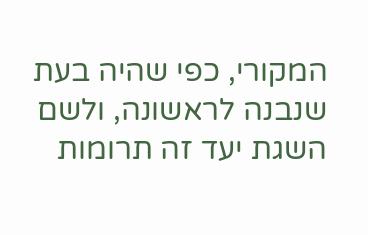המקורי, כפי שהיה בעת שנבנה לראשונה, ולשם השגת יעד זה תרומות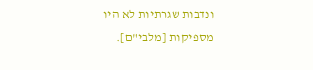ונדבות שגרתיות לא היו מספיקות [מלבי"ם].